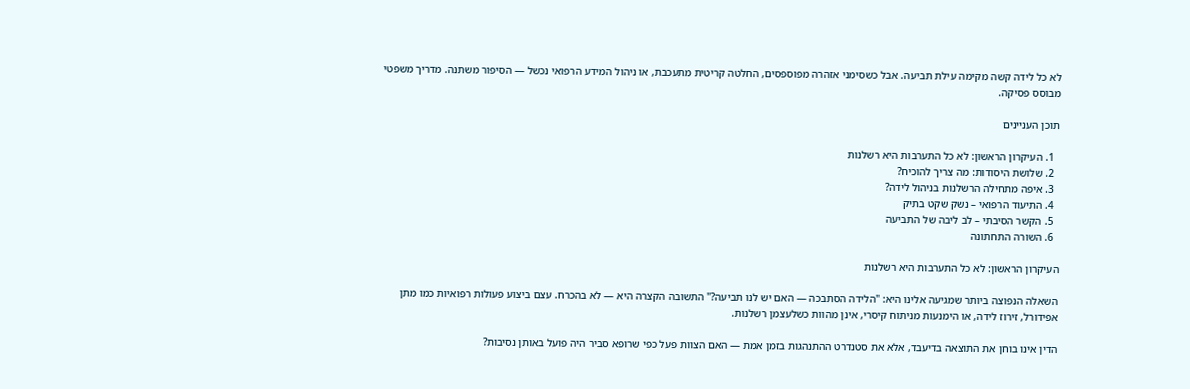לא כל לידה קשה מקימה עילת תביעה. אבל כשסימני אזהרה מפוספסים, החלטה קריטית מתעכבת, או ניהול המידע הרפואי נכשל — הסיפור משתנה. מדריך משפטי מבוסס פסיקה.

תוכן העניינים

  1. העיקרון הראשון: לא כל התערבות היא רשלנות
  2. שלושת היסודות: מה צריך להוכיח?
  3. איפה מתחילה הרשלנות בניהול לידה?
  4. התיעוד הרפואי – נשק שקט בתיק
  5. הקשר הסיבתי – לב ליבה של התביעה
  6. השורה התחתונה

העיקרון הראשון: לא כל התערבות היא רשלנות

השאלה הנפוצה ביותר שמגיעה אלינו היא: "הלידה הסתבכה — האם יש לנו תביעה?" התשובה הקצרה היא — לא בהכרח. עצם ביצוע פעולות רפואיות כמו מתן אפידורל, זירוז לידה, או הימנעות מניתוח קיסרי, אינן מהוות כשלעצמן רשלנות.

הדין אינו בוחן את התוצאה בדיעבד, אלא את סטנדרט ההתנהגות בזמן אמת — האם הצוות פעל כפי שרופא סביר היה פועל באותן נסיבות?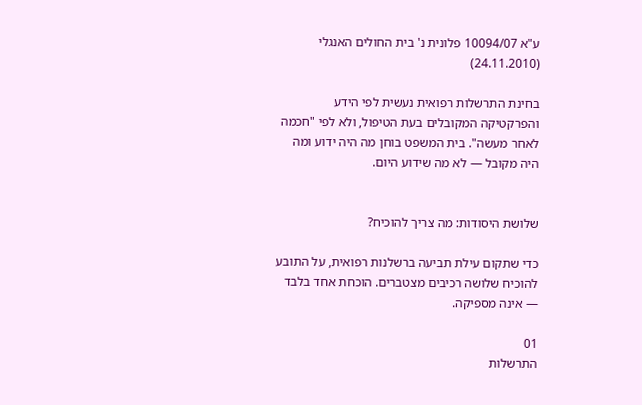ע"א 10094/07 פלונית נ' בית החולים האנגלי (24.11.2010)

בחינת התרשלות רפואית נעשית לפי הידע והפרקטיקה המקובלים בעת הטיפול, ולא לפי "חכמה לאחר מעשה". בית המשפט בוחן מה היה ידוע ומה היה מקובל — לא מה שידוע היום.


שלושת היסודות: מה צריך להוכיח?

כדי שתקום עילת תביעה ברשלנות רפואית, על התובע להוכיח שלושה רכיבים מצטברים. הוכחת אחד בלבד — אינה מספיקה.

01
התרשלות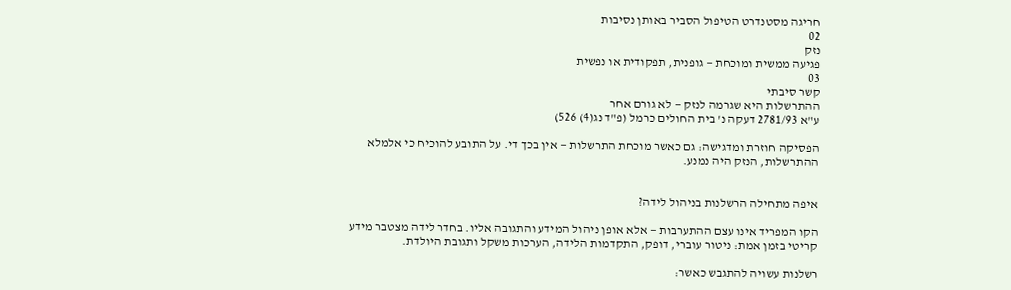חריגה מסטנדרט הטיפול הסביר באותן נסיבות
02
נזק
פגיעה ממשית ומוכחת — גופנית, תפקודית או נפשית
03
קשר סיבתי
ההתרשלות היא שגרמה לנזק — לא גורם אחר
ע"א 2781/93 דעקה נ' בית החולים כרמל (פ"ד נג(4) 526)

הפסיקה חוזרת ומדגישה: גם כאשר מוכחת התרשלות — אין בכך די. על התובע להוכיח כי אלמלא ההתרשלות, הנזק היה נמנע.


איפה מתחילה הרשלנות בניהול לידה?

הקו המפריד אינו עצם ההתערבות — אלא אופן ניהול המידע והתגובה אליו. בחדר לידה מצטבר מידע קריטי בזמן אמת: ניטור עוברי, דופק, התקדמות הלידה, הערכות משקל ותגובת היולדת.

רשלנות עשויה להתגבש כאשר: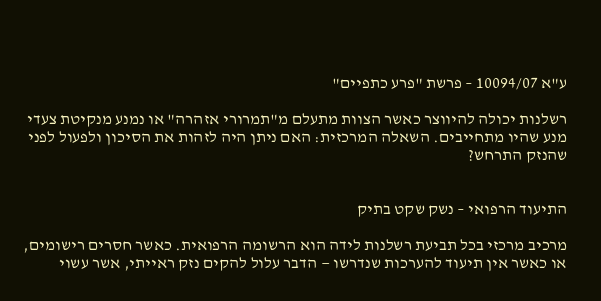ע"א 10094/07 – פרשת "פרע כתפיים"

רשלנות יכולה להיווצר כאשר הצוות מתעלם מ"תמרורי אזהרה" או נמנע מנקיטת צעדי מנע שהיו מתחייבים. השאלה המרכזית: האם ניתן היה לזהות את הסיכון ולפעול לפני שהנזק התרחש?


התיעוד הרפואי – נשק שקט בתיק

מרכיב מרכזי בכל תביעת רשלנות לידה הוא הרשומה הרפואית. כאשר חסרים רישומים, או כאשר אין תיעוד להערכות שנדרשו — הדבר עלול להקים נזק ראייתי, אשר עשוי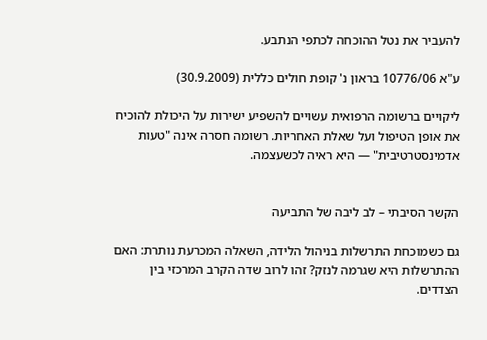להעביר את נטל ההוכחה לכתפי הנתבע.

ע"א 10776/06 בראון נ' קופת חולים כללית (30.9.2009)

ליקויים ברשומה הרפואית עשויים להשפיע ישירות על היכולת להוכיח את אופן הטיפול ועל שאלת האחריות. רשומה חסרה אינה "טעות אדמינסטרטיבית" — היא ראיה לכשעצמה.


הקשר הסיבתי – לב ליבה של התביעה

גם כשמוכחת התרשלות בניהול הלידה, השאלה המכרעת נותרת: האם ההתרשלות היא שגרמה לנזק? זהו לרוב שדה הקרב המרכזי בין הצדדים.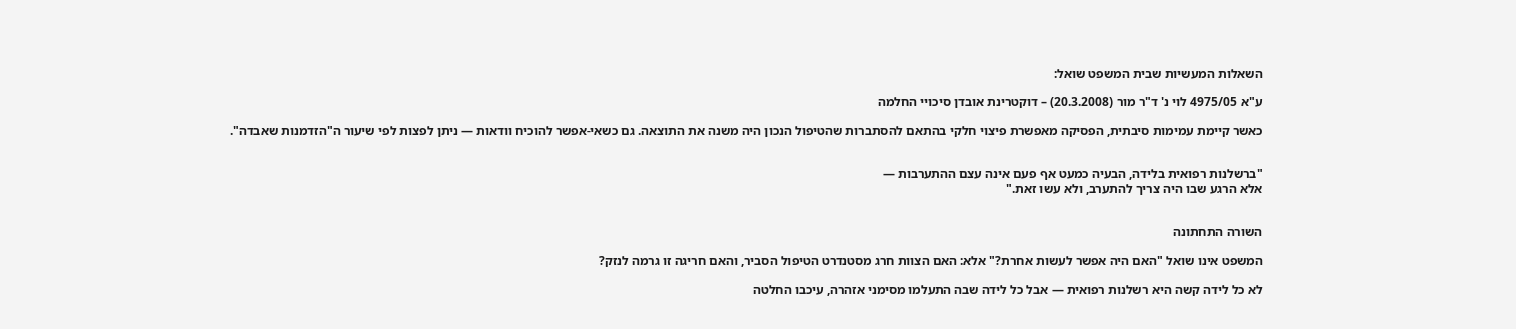השאלות המעשיות שבית המשפט שואל:

ע"א 4975/05 לוי נ' ד"ר מור (20.3.2008) – דוקטרינת אובדן סיכויי החלמה

כאשר קיימת עמימות סיבתית, הפסיקה מאפשרת פיצוי חלקי בהתאם להסתברות שהטיפול הנכון היה משנה את התוצאה. גם כשאי-אפשר להוכיח וודאות — ניתן לפצות לפי שיעור ה"הזדמנות שאבדה".


"ברשלנות רפואית בלידה, הבעיה כמעט אף פעם אינה עצם ההתערבות —
אלא הרגע שבו היה צריך להתערב, ולא עשו זאת."


השורה התחתונה

המשפט אינו שואל "האם היה אפשר לעשות אחרת?" אלא: האם הצוות חרג מסטנדרט הטיפול הסביר, והאם חריגה זו גרמה לנזק?

לא כל לידה קשה היא רשלנות רפואית — אבל כל לידה שבה התעלמו מסימני אזהרה, עיכבו החלטה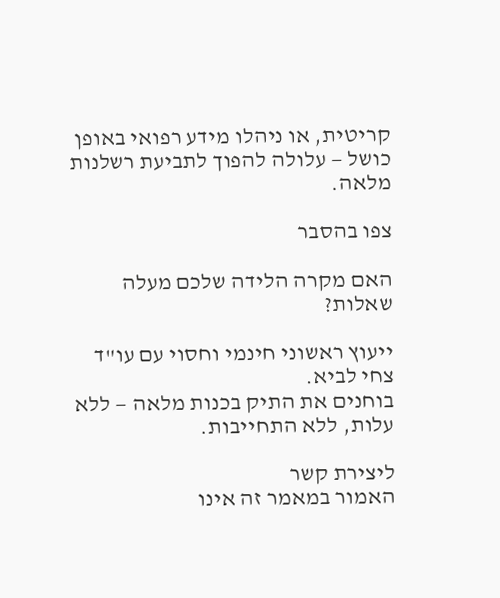קריטית, או ניהלו מידע רפואי באופן כושל — עלולה להפוך לתביעת רשלנות מלאה.

צפו בהסבר

האם מקרה הלידה שלכם מעלה שאלות?

ייעוץ ראשוני חינמי וחסוי עם עו"ד צחי לביא.
בוחנים את התיק בכנות מלאה — ללא עלות, ללא התחייבות.

ליצירת קשר
האמור במאמר זה אינו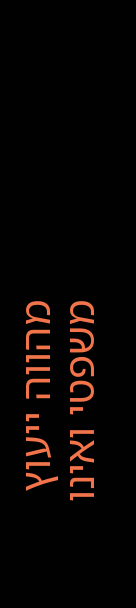מהווה ייעוץ משפטי ואינו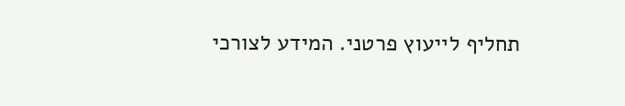תחליף לייעוץ פרטני. המידע לצורכי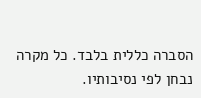הסברה כללית בלבד. כל מקרה נבחן לפי נסיבותיו.